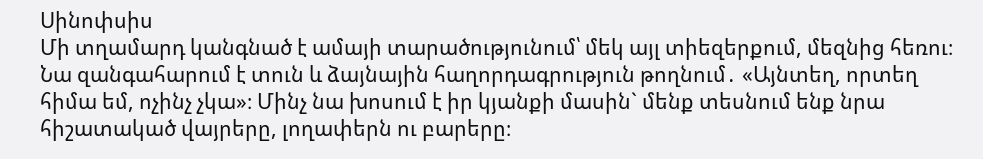Սինոփսիս
Մի տղամարդ կանգնած է ամայի տարածությունում՝ մեկ այլ տիեզերքում, մեզնից հեռու։ Նա զանգահարում է տուն և ձայնային հաղորդագրություն թողնում․ «Այնտեղ, որտեղ հիմա եմ, ոչինչ չկա»։ Մինչ նա խոսում է իր կյանքի մասին` մենք տեսնում ենք նրա հիշատակած վայրերը, լողափերն ու բարերը։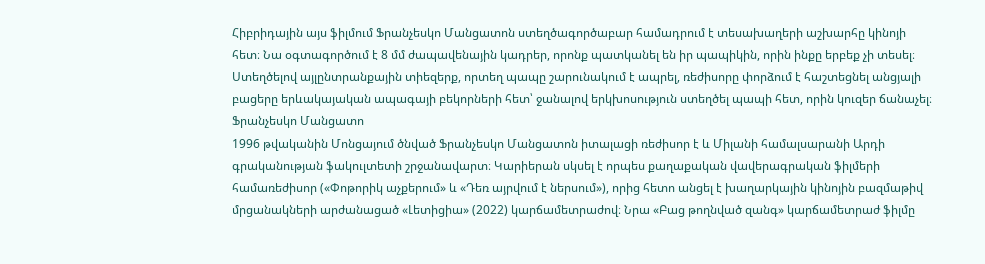Հիբրիդային այս ֆիլմում Ֆրանչեսկո Մանցատոն ստեղծագործաբար համադրում է տեսախաղերի աշխարհը կինոյի հետ։ Նա օգտագործում է 8 մմ ժապավենային կադրեր, որոնք պատկանել են իր պապիկին, որին ինքը երբեք չի տեսել։ Ստեղծելով այլընտրանքային տիեզերք, որտեղ պապը շարունակում է ապրել, ռեժիսորը փորձում է հաշտեցնել անցյալի բացերը երևակայական ապագայի բեկորների հետ՝ ջանալով երկխոսություն ստեղծել պապի հետ, որին կուզեր ճանաչել։
Ֆրանչեսկո Մանցատո
1996 թվականին Մոնցայում ծնված Ֆրանչեսկո Մանցատոն իտալացի ռեժիսոր է և Միլանի համալսարանի Արդի գրականության ֆակուլտետի շրջանավարտ։ Կարիերան սկսել է որպես քաղաքական վավերագրական ֆիլմերի համառեժիսոր («Փոթորիկ աչքերում» և «Դեռ այրվում է ներսում»), որից հետո անցել է խաղարկային կինոյին բազմաթիվ մրցանակների արժանացած «Լետիցիա» (2022) կարճամետրաժով։ Նրա «Բաց թողնված զանգ» կարճամետրաժ ֆիլմը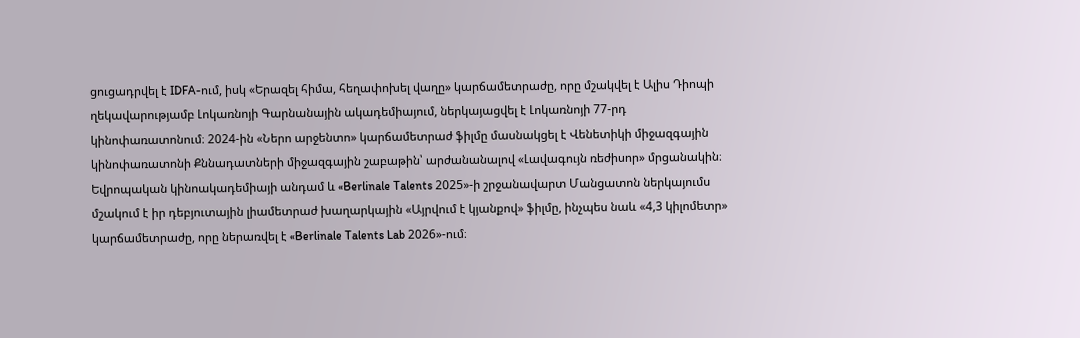ցուցադրվել է IDFA-ում, իսկ «Երազել հիմա, հեղափոխել վաղը» կարճամետրաժը, որը մշակվել է Ալիս Դիոպի ղեկավարությամբ Լոկառնոյի Գարնանային ակադեմիայում, ներկայացվել է Լոկառնոյի 77-րդ կինոփառատոնում։ 2024-ին «Ներո արջենտո» կարճամետրաժ ֆիլմը մասնակցել է Վենետիկի միջազգային կինոփառատոնի Քննադատների միջազգային շաբաթին՝ արժանանալով «Լավագույն ռեժիսոր» մրցանակին։ Եվրոպական կինոակադեմիայի անդամ և «Berlinale Talents 2025»-ի շրջանավարտ Մանցատոն ներկայումս մշակում է իր դեբյուտային լիամետրաժ խաղարկային «Այրվում է կյանքով» ֆիլմը, ինչպես նաև «4,3 կիլոմետր» կարճամետրաժը, որը ներառվել է «Berlinale Talents Lab 2026»-ում։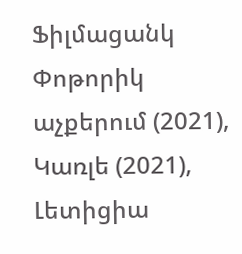Ֆիլմացանկ
Փոթորիկ աչքերում (2021), Կառլե (2021), Լետիցիա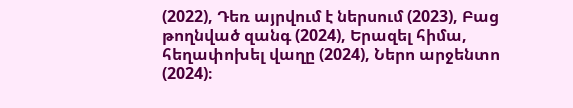(2022), Դեռ այրվում է ներսում (2023), Բաց թողնված զանգ (2024), Երազել հիմա, հեղափոխել վաղը (2024), Ներո արջենտո (2024)։